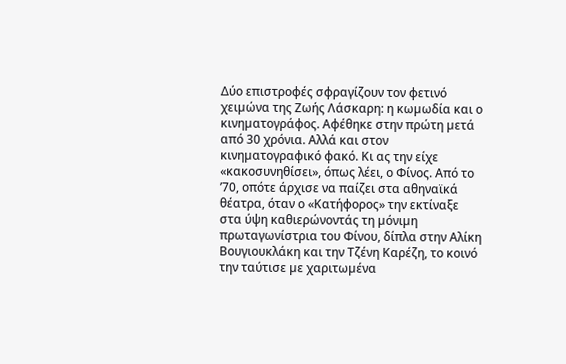∆ύο επιστροφές σφραγίζουν τον φετινό χειµώνα της Ζωής Λάσκαρη: η κωµωδία και ο κινηµατογράφος. Αφέθηκε στην πρώτη µετά από 30 χρόνια. Αλλά και στον κινηµατογραφικό φακό. Κι ας την είχε «κακοσυνηθίσει», όπως λέει, ο Φίνος. Από το ’70, οπότε άρχισε να παίζει στα αθηναϊκά θέατρα, όταν ο «Κατήφορος» την εκτίναξε στα ύψη καθιερώνοντάς τη µόνιµη πρωταγωνίστρια του Φίνου, δίπλα στην Αλίκη Βουγιουκλάκη και την Τζένη Καρέζη, το κοινό την ταύτισε µε χαριτωµένα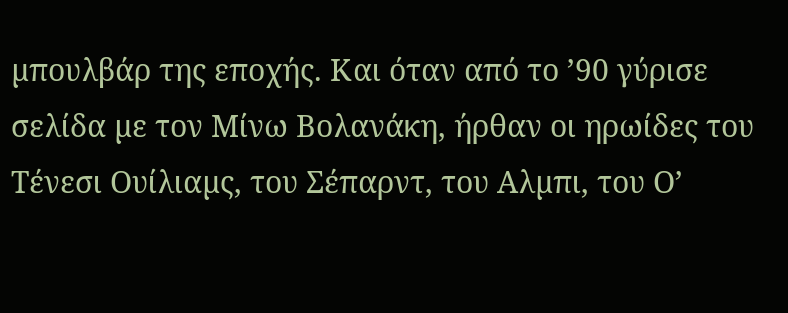µπουλβάρ της εποχής. Και όταν από το ’90 γύρισε σελίδα µε τον Μίνω Βολανάκη, ήρθαν οι ηρωίδες του Τένεσι Ουίλιαµς, του Σέπαρντ, του Αλµπι, του Ο’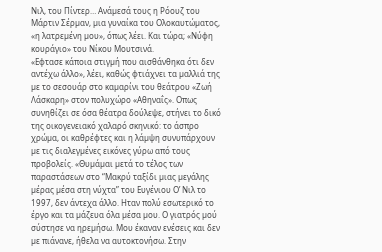Νιλ, του Πίντερ… Ανάµεσά τους η Ρόουζ του Μάρτιν Σέρµαν, µια γυναίκα του Ολοκαυτώµατος, «η λατρεµένη µου», όπως λέει. Και τώρα; «Νύφη κουράγιο» του Νίκου Μουτσινά.
«Εφτασε κάποια στιγµή που αισθάνθηκα ότι δεν αντέχω άλλο», λέει, καθώς φτιάχνει τα µαλλιά της µε το σεσουάρ στο καµαρίνι του θεάτρου «Ζωή Λάσκαρη» στον πολυχώρο «Αθηναΐς». Οπως συνηθίζει σε όσα θέατρα δούλεψε, στήνει το δικό της οικογενειακό χαλαρό σκηνικό: το άσπρο χρώµα, οι καθρέφτες και η λάµψη συνυπάρχουν µε τις διαλεγµένες εικόνες γύρω από τους προβολείς. «Θυµάµαι µετά το τέλος των παραστάσεων στο “Μακρύ ταξίδι µιας µεγάλης µέρας µέσα στη νύχτα” του Eυγένιου Ο’ Νιλ το 1997, δεν άντεχα άλλο. Ηταν πολύ εσωτερικό το έργο και τα µάζευα όλα µέσα µου. Ο γιατρός µού σύστησε να ηρεµήσω. Μου έκαναν ενέσεις και δεν µε πιάνανε, ήθελα να αυτοκτονήσω. Στην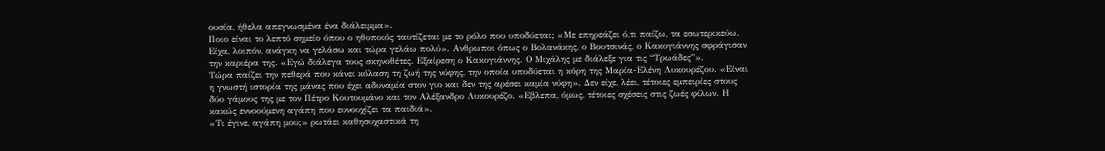ουσία, ήθελα απεγνωσµένα ένα διάλειµµα».
Ποιο είναι το λεπτό σηµείο όπου ο ηθοποιός ταυτίζεται µε το ρόλο που υποδύεται; «Με επηρεάζει ό,τι παίζω, τα εσωτερικεύω. Είχα, λοιπόν, ανάγκη να γελάσω και τώρα γελάω πολύ». Ανθρωποι όπως ο Βολανάκης, ο Βουτσινάς, ο Κακογιάννης σφράγισαν την καριέρα της. «Εγώ διάλεγα τους σκηνοθέτες. Εξαίρεση ο Κακογιάννης. Ο Μιχάλης µε διάλεξε για τις “Τρωάδες”».
Τώρα παίζει την πεθερά που κάνει κόλαση τη ζωή της νύφης, την οποία υποδύεται η κόρη της Μαρία-Ελένη Λυκουρέζου. «Είναι η γνωστή ιστορία της µάνας που έχει αδυναµία στον γιο και δεν της αρέσει καµία νύφη». ∆εν είχε, λέει, τέτοιες εµπειρίες στους δύο γάµους της µε τον Πέτρο Κουτουµάνο και τον Αλέξανδρο Λυκουρέζο. «Εβλεπα, όµως, τέτοιες σχέσεις στις ζωές φίλων. Η κακώς εννοούµενη αγάπη που ευνουχίζει τα παιδιά».
«Τι έγινε, αγάπη µου;» ρωτάει καθησυχαστικά τη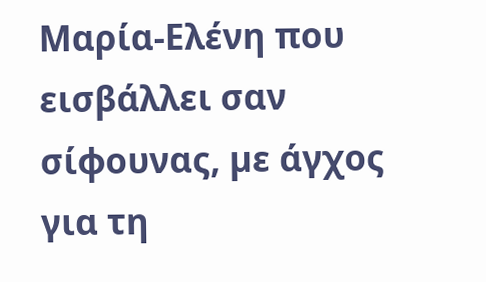Μαρία-Ελένη που εισβάλλει σαν σίφουνας, µε άγχος για τη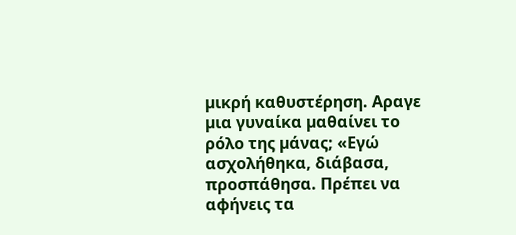µικρή καθυστέρηση. Αραγε µια γυναίκα µαθαίνει το ρόλο της µάνας; «Εγώ ασχολήθηκα, διάβασα, προσπάθησα. Πρέπει να αφήνεις τα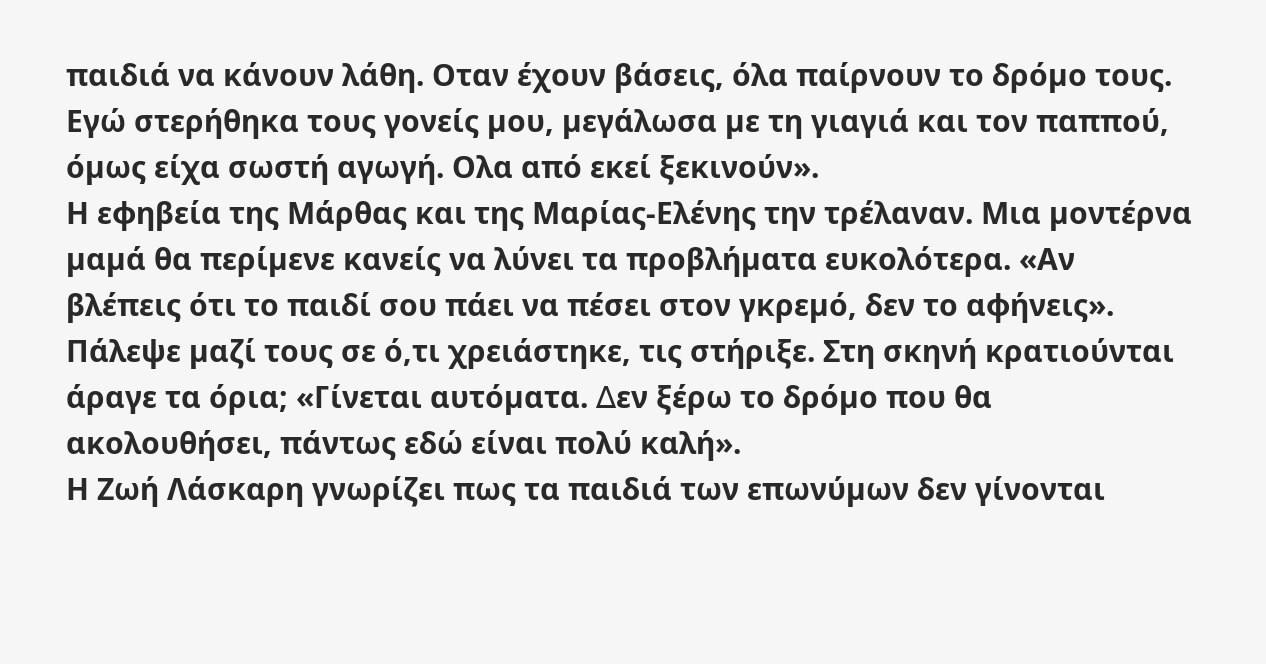παιδιά να κάνουν λάθη. Οταν έχουν βάσεις, όλα παίρνουν το δρόµο τους. Εγώ στερήθηκα τους γονείς µου, µεγάλωσα µε τη γιαγιά και τον παππού, όµως είχα σωστή αγωγή. Ολα από εκεί ξεκινούν».
Η εφηβεία της Μάρθας και της Μαρίας-Ελένης την τρέλαναν. Μια µοντέρνα µαµά θα περίµενε κανείς να λύνει τα προβλήµατα ευκολότερα. «Αν βλέπεις ότι το παιδί σου πάει να πέσει στον γκρεµό, δεν το αφήνεις». Πάλεψε µαζί τους σε ό,τι χρειάστηκε, τις στήριξε. Στη σκηνή κρατιούνται άραγε τα όρια; «Γίνεται αυτόµατα. ∆εν ξέρω το δρόµο που θα ακολουθήσει, πάντως εδώ είναι πολύ καλή».
Η Ζωή Λάσκαρη γνωρίζει πως τα παιδιά των επωνύµων δεν γίνονται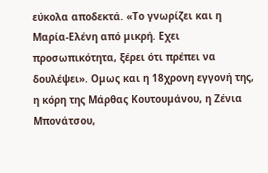εύκολα αποδεκτά. «Το γνωρίζει και η Μαρία-Ελένη από µικρή. Εχει προσωπικότητα, ξέρει ότι πρέπει να δουλέψει». Οµως και η 18χρονη εγγονή της, η κόρη της Μάρθας Κουτουµάνου, η Ζένια Μπονάτσου,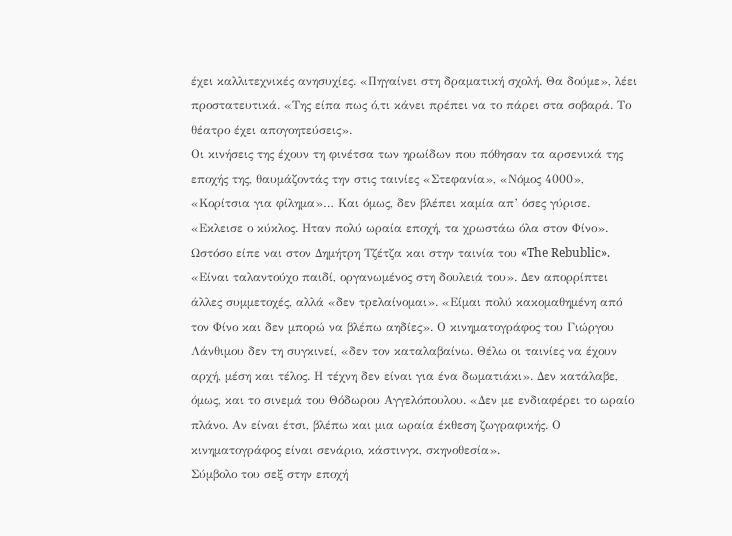έχει καλλιτεχνικές ανησυχίες. «Πηγαίνει στη δραµατική σχολή. Θα δούµε», λέει προστατευτικά. «Της είπα πως ό,τι κάνει πρέπει να το πάρει στα σοβαρά. Το θέατρο έχει απογοητεύσεις».
Οι κινήσεις της έχουν τη φινέτσα των ηρωίδων που πόθησαν τα αρσενικά της εποχής της, θαυµάζοντάς την στις ταινίες «Στεφανία», «Νόµος 4000», «Κορίτσια για φίληµα»… Και όµως, δεν βλέπει καµία απ’ όσες γύρισε. «Εκλεισε ο κύκλος. Ηταν πολύ ωραία εποχή, τα χρωστάω όλα στον Φίνο». Ωστόσο είπε ναι στον ∆ηµήτρη Τζέτζα και στην ταινία του «The Rebublic». «Είναι ταλαντούχο παιδί, οργανωµένος στη δουλειά του». ∆εν απορρίπτει άλλες συµµετοχές, αλλά «δεν τρελαίνοµαι». «Είµαι πολύ κακοµαθηµένη από τον Φίνο και δεν µπορώ να βλέπω αηδίες». Ο κινηµατογράφος του Γιώργου Λάνθιµου δεν τη συγκινεί, «δεν τον καταλαβαίνω. Θέλω οι ταινίες να έχουν αρχή, µέση και τέλος. Η τέχνη δεν είναι για ένα δωµατιάκι». ∆εν κατάλαβε, όµως, και το σινεµά του Θόδωρου Αγγελόπουλου. «∆εν µε ενδιαφέρει το ωραίο πλάνο. Αν είναι έτσι, βλέπω και µια ωραία έκθεση ζωγραφικής. Ο κινηµατογράφος είναι σενάριο, κάστινγκ, σκηνοθεσία».
Σύµβολο του σεξ στην εποχή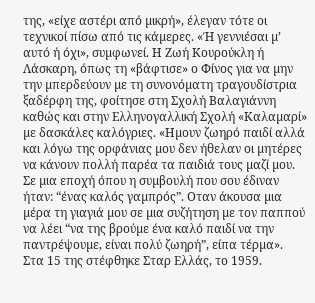της, «είχε αστέρι από µικρή», έλεγαν τότε οι τεχνικοί πίσω από τις κάµερες. «Ή γεννιέσαι µ’ αυτό ή όχι», συµφωνεί. Η Ζωή Κουρούκλη ή Λάσκαρη, όπως τη «βάφτισε» ο Φίνος για να µην την µπερδεύουν µε τη συνονόµατη τραγουδίστρια ξαδέρφη της, φοίτησε στη Σχολή Βαλαγιάννη καθώς και στην Ελληνογαλλική Σχολή «Καλαµαρί» µε δασκάλες καλόγριες. «Ηµουν ζωηρό παιδί αλλά και λόγω της ορφάνιας µου δεν ήθελαν οι µητέρες να κάνουν πολλή παρέα τα παιδιά τους µαζί µου. Σε µια εποχή όπου η συµβουλή που σου έδιναν ήταν: “ένας καλός γαµπρός”. Οταν άκουσα µια µέρα τη γιαγιά µου σε µια συζήτηση µε τον παππού να λέει “να της βρούµε ένα καλό παιδί να την παντρέψουµε, είναι πολύ ζωηρή”, είπα τέρµα».
Στα 15 της στέφθηκε Σταρ Ελλάς, το 1959.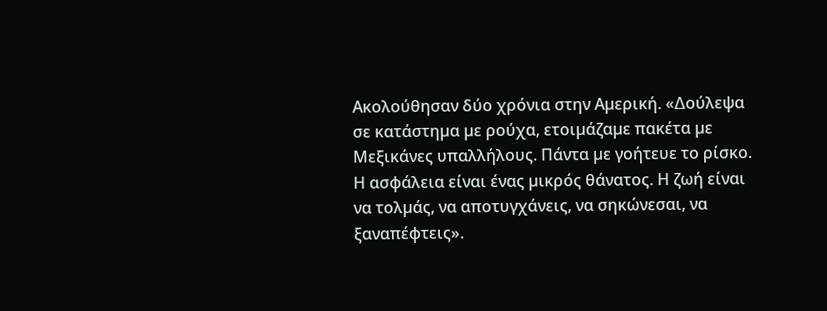Ακολούθησαν δύο χρόνια στην Αµερική. «∆ούλεψα σε κατάστηµα µε ρούχα, ετοιµάζαµε πακέτα µε Μεξικάνες υπαλλήλους. Πάντα µε γοήτευε το ρίσκο. Η ασφάλεια είναι ένας µικρός θάνατος. Η ζωή είναι να τολµάς, να αποτυγχάνεις, να σηκώνεσαι, να ξαναπέφτεις».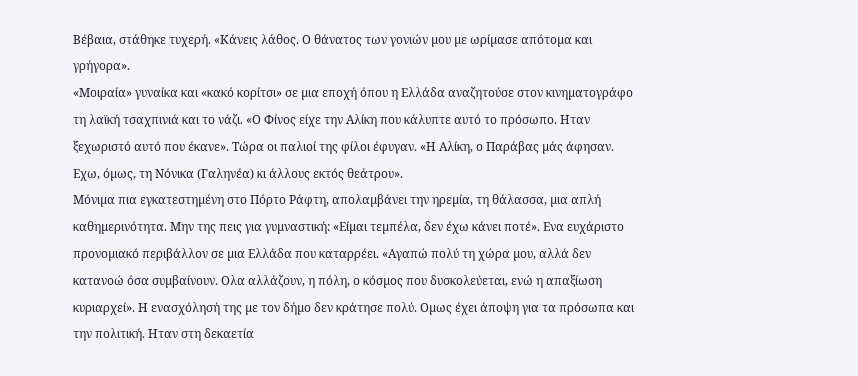Βέβαια, στάθηκε τυχερή. «Κάνεις λάθος. Ο θάνατος των γονιών µου µε ωρίµασε απότοµα και γρήγορα».
«Μοιραία» γυναίκα και «κακό κορίτσι» σε µια εποχή όπου η Ελλάδα αναζητούσε στον κινηµατογράφο τη λαϊκή τσαχπινιά και το νάζι. «Ο Φίνος είχε την Αλίκη που κάλυπτε αυτό το πρόσωπο. Ηταν ξεχωριστό αυτό που έκανε». Τώρα οι παλιοί της φίλοι έφυγαν. «Η Αλίκη, ο Παράβας µάς άφησαν. Εχω, όµως, τη Νόνικα (Γαληνέα) κι άλλους εκτός θεάτρου».
Μόνιµα πια εγκατεστηµένη στο Πόρτο Ράφτη, απολαµβάνει την ηρεµία, τη θάλασσα, µια απλή καθηµερινότητα. Μην της πεις για γυµναστική: «Είµαι τεµπέλα, δεν έχω κάνει ποτέ». Ενα ευχάριστο προνοµιακό περιβάλλον σε µια Ελλάδα που καταρρέει. «Αγαπώ πολύ τη χώρα µου, αλλά δεν κατανοώ όσα συµβαίνουν. Ολα αλλάζουν, η πόλη, ο κόσµος που δυσκολεύεται, ενώ η απαξίωση κυριαρχεί». Η ενασχόλησή της µε τον δήµο δεν κράτησε πολύ. Οµως έχει άποψη για τα πρόσωπα και την πολιτική. Ηταν στη δεκαετία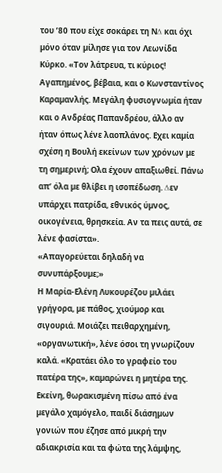του ’80 που είχε σοκάρει τη Ν∆ και όχι µόνο όταν µίλησε για τον Λεωνίδα Κύρκο. «Τον λάτρευα, τι κύριος! Αγαπηµένος, βέβαια, και ο Κωνσταντίνος Καραµανλής. Μεγάλη φυσιογνωµία ήταν και ο Ανδρέας Παπανδρέου, άλλο αν ήταν όπως λένε λαοπλάνος. Εχει καµία σχέση η Βουλή εκείνων των χρόνων µε τη σηµερινή; Ολα έχουν απαξιωθεί. Πάνω απ’ όλα µε θλίβει η ισοπέδωση. ∆εν υπάρχει πατρίδα, εθνικός ύµνος, οικογένεια, θρησκεία. Αν τα πεις αυτά, σε λένε φασίστα».
«Απαγορεύεται δηλαδή να συνυπάρξουµε;»
Η Μαρία-Ελένη Λυκουρέζου µιλάει γρήγορα, µε πάθος, χιούµορ και σιγουριά. Μοιάζει πειθαρχηµένη, «οργανωτική», λένε όσοι τη γνωρίζουν καλά. «Κρατάει όλο το γραφείο του πατέρα της», καµαρώνει η µητέρα της. Εκείνη, θωρακισµένη πίσω από ένα µεγάλο χαµόγελο, παιδί διάσηµων γονιών που έζησε από µικρή την αδιακρισία και τα φώτα της λάµψης,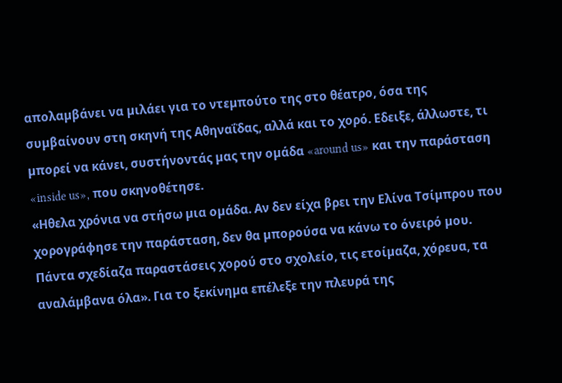απολαµβάνει να µιλάει για το ντεµπούτο της στο θέατρο, όσα της συµβαίνουν στη σκηνή της Αθηναΐδας, αλλά και το χορό. Εδειξε, άλλωστε, τι µπορεί να κάνει, συστήνοντάς µας την οµάδα «around us» και την παράσταση «inside us», που σκηνοθέτησε.
«Ηθελα χρόνια να στήσω µια οµάδα. Αν δεν είχα βρει την Ελίνα Τσίµπρου που χορογράφησε την παράσταση, δεν θα µπορούσα να κάνω το όνειρό µου. Πάντα σχεδίαζα παραστάσεις χορού στο σχολείο, τις ετοίµαζα, χόρευα, τα αναλάµβανα όλα». Για το ξεκίνηµα επέλεξε την πλευρά της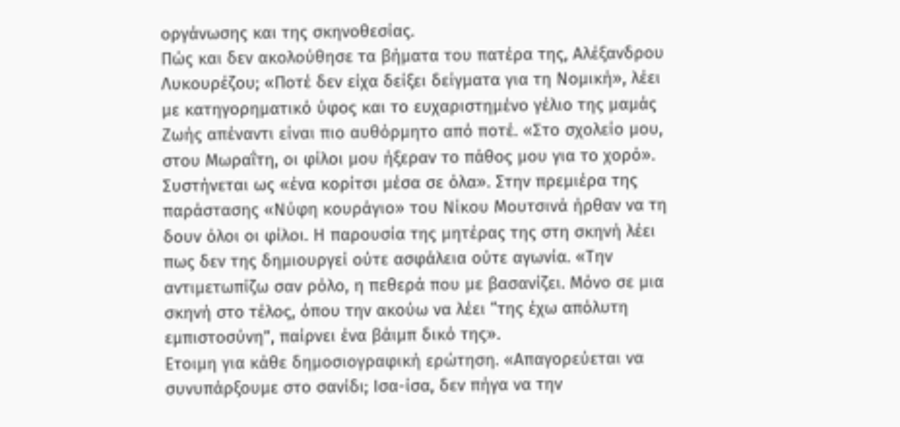οργάνωσης και της σκηνοθεσίας.
Πώς και δεν ακολούθησε τα βήµατα του πατέρα της, Αλέξανδρου Λυκουρέζου; «Ποτέ δεν είχα δείξει δείγµατα για τη Νοµική», λέει µε κατηγορηµατικό ύφος και το ευχαριστηµένο γέλιο της µαµάς Ζωής απέναντι είναι πιο αυθόρµητο από ποτέ. «Στο σχολείο µου, στου Μωραΐτη, οι φίλοι µου ήξεραν το πάθος µου για το χορό». Συστήνεται ως «ένα κορίτσι µέσα σε όλα». Στην πρεµιέρα της παράστασης «Νύφη κουράγιο» του Νίκου Μουτσινά ήρθαν να τη δουν όλοι οι φίλοι. Η παρουσία της µητέρας της στη σκηνή λέει πως δεν της δηµιουργεί ούτε ασφάλεια ούτε αγωνία. «Την αντιµετωπίζω σαν ρόλο, η πεθερά που µε βασανίζει. Μόνο σε µια σκηνή στο τέλος, όπου την ακούω να λέει “της έχω απόλυτη εµπιστοσύνη”, παίρνει ένα βάιµπ δικό της».
Ετοιµη για κάθε δηµοσιογραφική ερώτηση. «Απαγορεύεται να συνυπάρξουµε στο σανίδι; Ισα-ίσα, δεν πήγα να την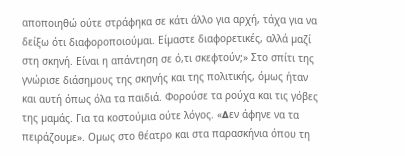αποποιηθώ ούτε στράφηκα σε κάτι άλλο για αρχή, τάχα για να δείξω ότι διαφοροποιούµαι. Είµαστε διαφορετικές, αλλά µαζί στη σκηνή. Είναι η απάντηση σε ό,τι σκεφτούν;» Στο σπίτι της γνώρισε διάσηµους της σκηνής και της πολιτικής, όµως ήταν και αυτή όπως όλα τα παιδιά. Φορούσε τα ρούχα και τις γόβες της µαµάς. Για τα κοστούµια ούτε λόγος. «∆εν άφηνε να τα πειράζουµε». Οµως στο θέατρο και στα παρασκήνια όπου τη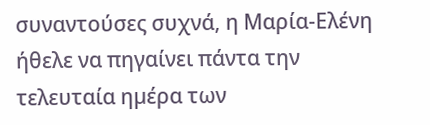συναντούσες συχνά, η Μαρία-Ελένη ήθελε να πηγαίνει πάντα την τελευταία ηµέρα των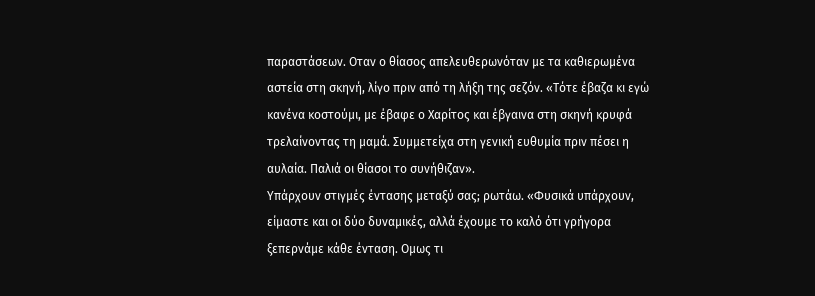παραστάσεων. Οταν ο θίασος απελευθερωνόταν µε τα καθιερωµένα αστεία στη σκηνή, λίγο πριν από τη λήξη της σεζόν. «Τότε έβαζα κι εγώ κανένα κοστούµι, µε έβαφε ο Χαρίτος και έβγαινα στη σκηνή κρυφά τρελαίνοντας τη µαµά. Συµµετείχα στη γενική ευθυµία πριν πέσει η αυλαία. Παλιά οι θίασοι το συνήθιζαν».
Υπάρχουν στιγµές έντασης µεταξύ σας; ρωτάω. «Φυσικά υπάρχουν, είµαστε και οι δύο δυναµικές, αλλά έχουµε το καλό ότι γρήγορα ξεπερνάµε κάθε ένταση. Οµως τι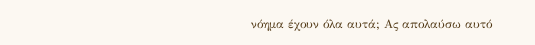νόηµα έχουν όλα αυτά; Ας απολαύσω αυτό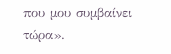που µου συµβαίνει τώρα».